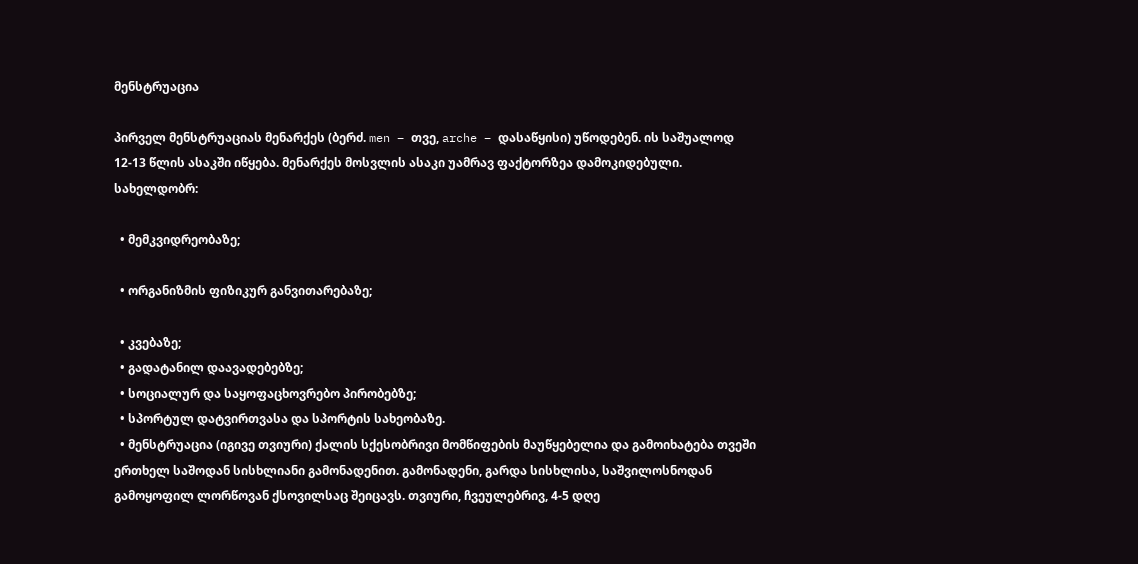მენსტრუაცია

პირველ მენსტრუაციას მენარქეს (ბერძ. men – თვე, arche – დასაწყისი) უწოდებენ. ის საშუალოდ 12-13 წლის ასაკში იწყება. მენარქეს მოსვლის ასაკი უამრავ ფაქტორზეა დამოკიდებული. სახელდობრ:

  • მემკვიდრეობაზე;

  • ორგანიზმის ფიზიკურ განვითარებაზე;

  • კვებაზე;
  • გადატანილ დაავადებებზე;
  • სოციალურ და საყოფაცხოვრებო პირობებზე;
  • სპორტულ დატვირთვასა და სპორტის სახეობაზე.
  • მენსტრუაცია (იგივე თვიური) ქალის სქესობრივი მომწიფების მაუწყებელია და გამოიხატება თვეში ერთხელ საშოდან სისხლიანი გამონადენით. გამონადენი, გარდა სისხლისა, საშვილოსნოდან გამოყოფილ ლორწოვან ქსოვილსაც შეიცავს. თვიური, ჩვეულებრივ, 4-5 დღე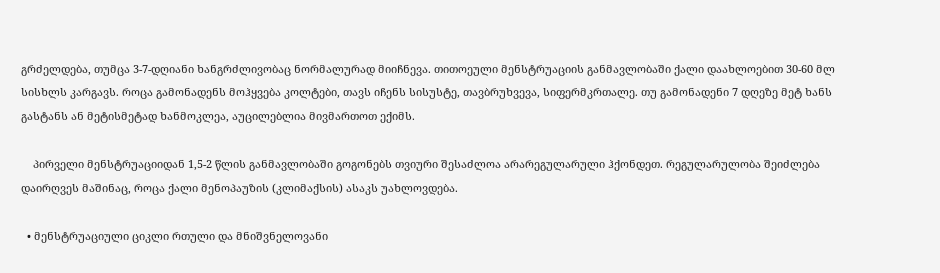გრძელდება, თუმცა 3-7-დღიანი ხანგრძლივობაც ნორმალურად მიიჩნევა. თითოეული მენსტრუაციის განმავლობაში ქალი დაახლოებით 30-60 მლ სისხლს კარგავს. როცა გამონადენს მოჰყვება კოლტები, თავს იჩენს სისუსტე, თავბრუხვევა, სიფერმკრთალე. თუ გამონადენი 7 დღეზე მეტ ხანს გასტანს ან მეტისმეტად ხანმოკლეა, აუცილებლია მივმართოთ ექიმს.

    პირველი მენსტრუაციიდან 1,5-2 წლის განმავლობაში გოგონებს თვიური შესაძლოა არარეგულარული ჰქონდეთ. რეგულარულობა შეიძლება დაირღვეს მაშინაც, როცა ქალი მენოპაუზის (კლიმაქსის) ასაკს უახლოვდება.

  • მენსტრუაციული ციკლი რთული და მნიშვნელოვანი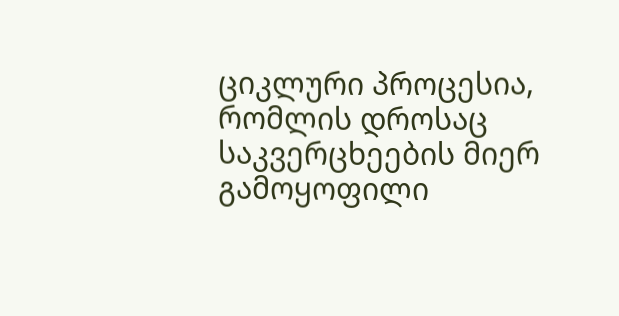ციკლური პროცესია, რომლის დროსაც საკვერცხეების მიერ გამოყოფილი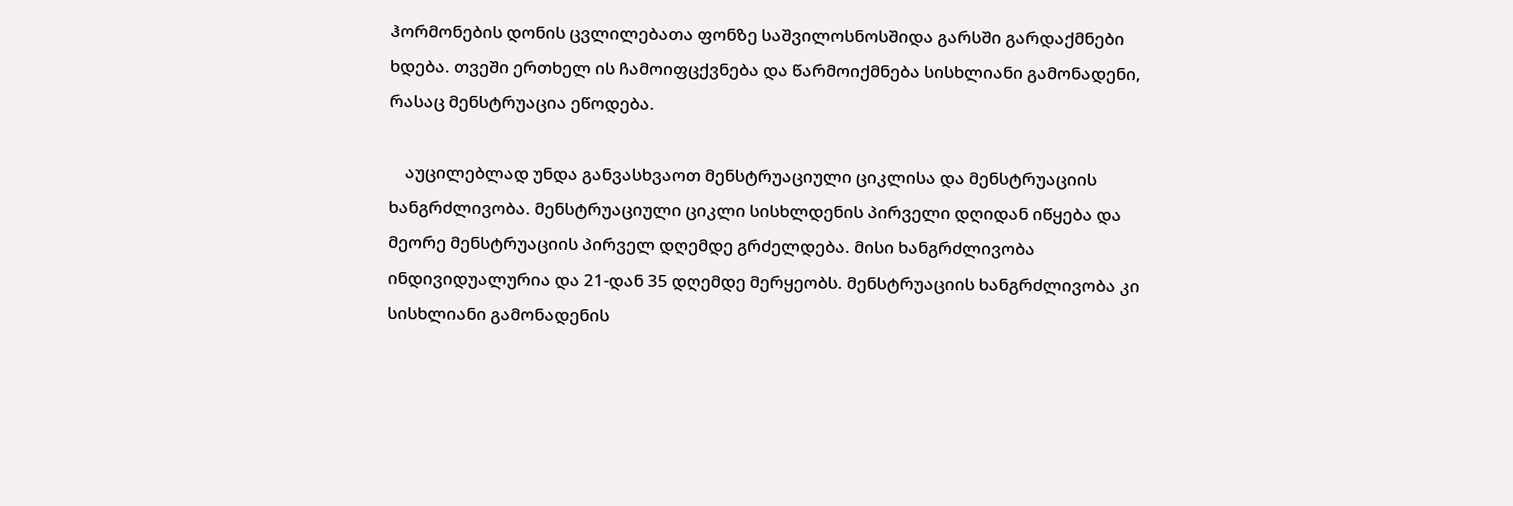ჰორმონების დონის ცვლილებათა ფონზე საშვილოსნოსშიდა გარსში გარდაქმნები ხდება. თვეში ერთხელ ის ჩამოიფცქვნება და წარმოიქმნება სისხლიანი გამონადენი, რასაც მენსტრუაცია ეწოდება.

    აუცილებლად უნდა განვასხვაოთ მენსტრუაციული ციკლისა და მენსტრუაციის ხანგრძლივობა. მენსტრუაციული ციკლი სისხლდენის პირველი დღიდან იწყება და მეორე მენსტრუაციის პირველ დღემდე გრძელდება. მისი ხანგრძლივობა ინდივიდუალურია და 21-დან 35 დღემდე მერყეობს. მენსტრუაციის ხანგრძლივობა კი სისხლიანი გამონადენის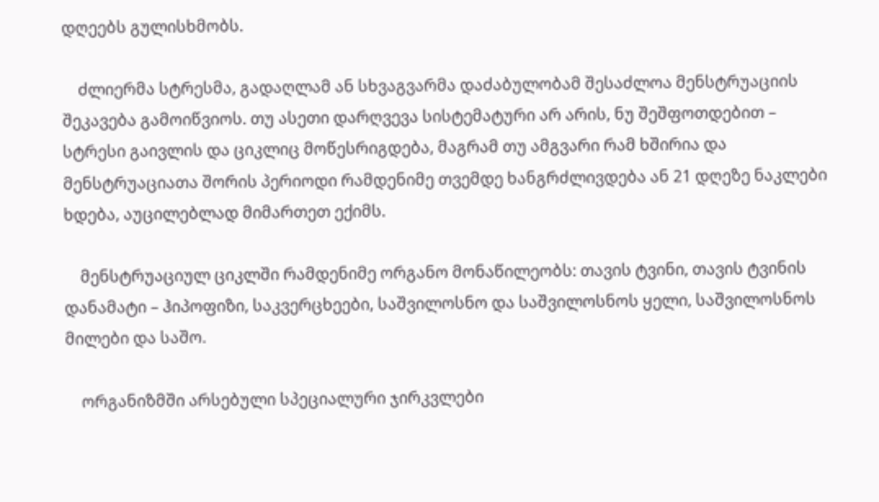დღეებს გულისხმობს.

    ძლიერმა სტრესმა, გადაღლამ ან სხვაგვარმა დაძაბულობამ შესაძლოა მენსტრუაციის შეკავება გამოიწვიოს. თუ ასეთი დარღვევა სისტემატური არ არის, ნუ შეშფოთდებით – სტრესი გაივლის და ციკლიც მოწესრიგდება, მაგრამ თუ ამგვარი რამ ხშირია და მენსტრუაციათა შორის პერიოდი რამდენიმე თვემდე ხანგრძლივდება ან 21 დღეზე ნაკლები ხდება, აუცილებლად მიმართეთ ექიმს.

    მენსტრუაციულ ციკლში რამდენიმე ორგანო მონაწილეობს: თავის ტვინი, თავის ტვინის დანამატი – ჰიპოფიზი, საკვერცხეები, საშვილოსნო და საშვილოსნოს ყელი, საშვილოსნოს მილები და საშო.

    ორგანიზმში არსებული სპეციალური ჯირკვლები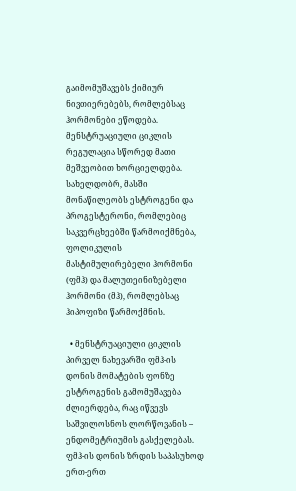გაიმომუშავებს ქიმიურ ნივთიერებებს, რომლებსაც ჰორმონები ეწოდება. მენსტრუაციული ციკლის რეგულაცია სწორედ მათი მეშვეობით ხორციელდება. სახელდობრ, მასში მონაწილეობს ესტროგენი და პროგესტერონი, რომლებიც საკვერცხეებში წარმოიქმნება, ფოლიკულის მასტიმულირებელი ჰორმონი (ფმჰ) და მალუთეინიზებელი ჰორმონი (მჰ), რომლებსაც ჰიპოფიზი წარმოქმნის.

  • მენსტრუაციული ციკლის პირველ ნახევარში ფმჰ-ის დონის მომატების ფონზე ესტროგენის გამომუშავება ძლიერდება, რაც იწვევს საშვილოსნოს ლორწოვანის – ენდომეტრიუმის გასქელებას. ფმჰ-ის დონის ზრდის საპასუხოდ ერთ-ერთ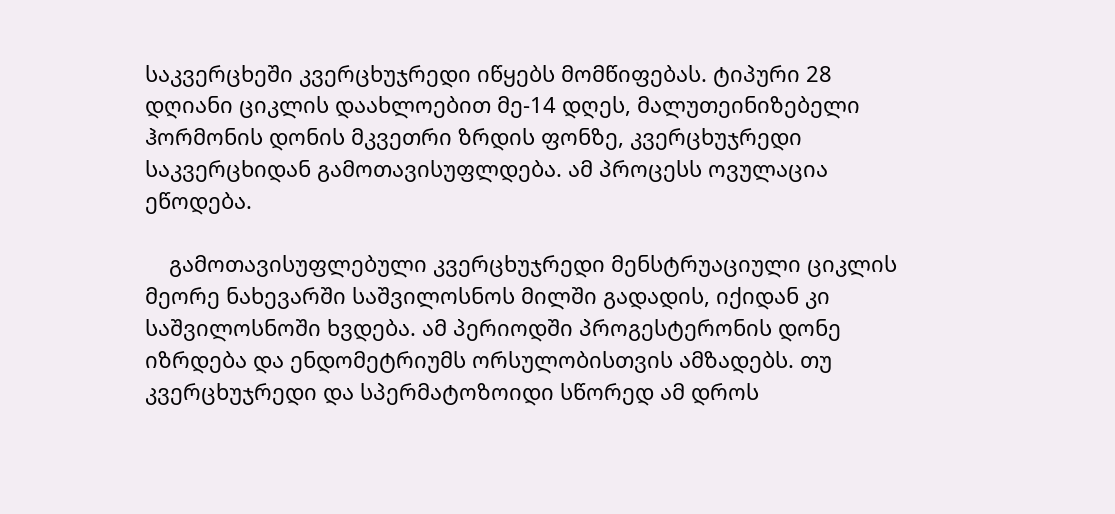საკვერცხეში კვერცხუჯრედი იწყებს მომწიფებას. ტიპური 28 დღიანი ციკლის დაახლოებით მე-14 დღეს, მალუთეინიზებელი ჰორმონის დონის მკვეთრი ზრდის ფონზე, კვერცხუჯრედი საკვერცხიდან გამოთავისუფლდება. ამ პროცესს ოვულაცია ეწოდება.

    გამოთავისუფლებული კვერცხუჯრედი მენსტრუაციული ციკლის მეორე ნახევარში საშვილოსნოს მილში გადადის, იქიდან კი საშვილოსნოში ხვდება. ამ პერიოდში პროგესტერონის დონე იზრდება და ენდომეტრიუმს ორსულობისთვის ამზადებს. თუ კვერცხუჯრედი და სპერმატოზოიდი სწორედ ამ დროს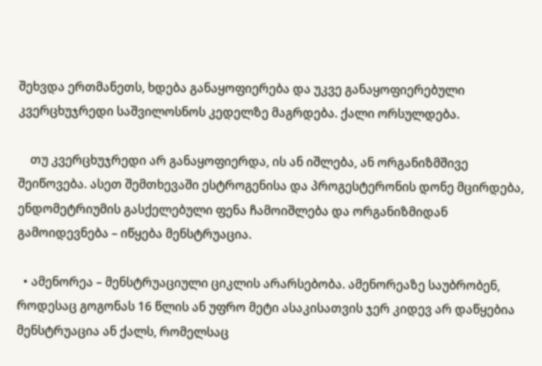შეხვდა ერთმანეთს, ხდება განაყოფიერება და უკვე განაყოფიერებული კვერცხუჯრედი საშვილოსნოს კედელზე მაგრდება. ქალი ორსულდება.

    თუ კვერცხუჯრედი არ განაყოფიერდა, ის ან იშლება, ან ორგანიზმშივე შეიწოვება. ასეთ შემთხევაში ესტროგენისა და პროგესტერონის დონე მცირდება, ენდომეტრიუმის გასქელებული ფენა ჩამოიშლება და ორგანიზმიდან გამოიდევნება – იწყება მენსტრუაცია.

  • ამენორეა – მენსტრუაციული ციკლის არარსებობა. ამენორეაზე საუბრობენ, როდესაც გოგონას 16 წლის ან უფრო მეტი ასაკისათვის ჯერ კიდევ არ დაწყებია მენსტრუაცია ან ქალს, რომელსაც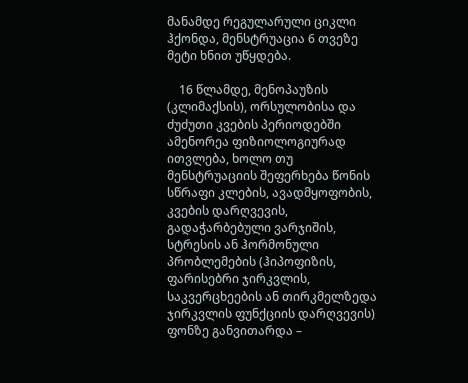მანამდე რეგულარული ციკლი ჰქონდა, მენსტრუაცია 6 თვეზე მეტი ხნით უწყდება.

    16 წლამდე, მენოპაუზის (კლიმაქსის), ორსულობისა და ძუძუთი კვების პერიოდებში ამენორეა ფიზიოლოგიურად ითვლება, ხოლო თუ მენსტრუაციის შეფერხება წონის სწრაფი კლების, ავადმყოფობის, კვების დარღვევის, გადაჭარბებული ვარჯიშის, სტრესის ან ჰორმონული პრობლემების (ჰიპოფიზის, ფარისებრი ჯირკვლის, საკვერცხეების ან თირკმელზედა ჯირკვლის ფუნქციის დარღვევის) ფონზე განვითარდა –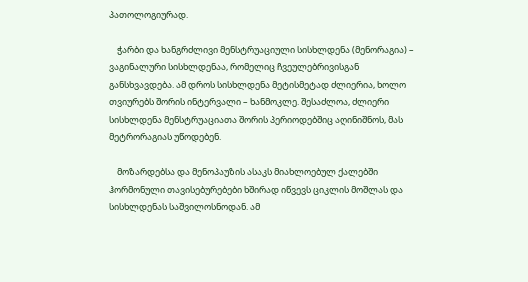პათოლოგიურად.

    ჭარბი და ხანგრძლივი მენსტრუაციული სისხლდენა (მენორაგია) – ვაგინალური სისხლდენაა, რომელიც ჩვეულებრივისგან განსხვავდება. ამ დროს სისხლდენა მეტისმეტად ძლიერია, ხოლო თვიურებს შორის ინტერვალი – ხანმოკლე. შესაძლოა, ძლიერი სისხლდენა მენსტრუაციათა შორის პერიოდებშიც აღინიშნოს, მას მეტრორაგიას უწოდებენ.

    მოზარდებსა და მენოპაუზის ასაკს მიახლოებულ ქალებში ჰორმონული თავისებურებები ხშირად იწვევს ციკლის მოშლას და სისხლდენას საშვილოსნოდან. ამ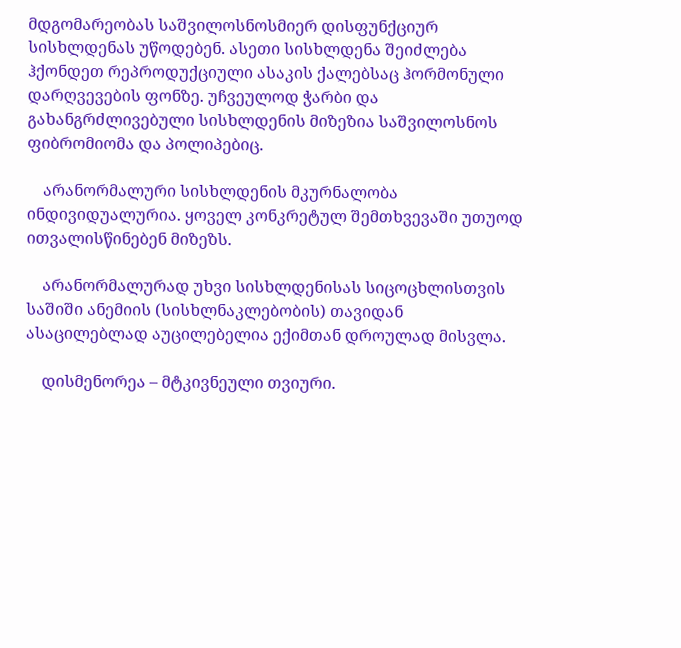მდგომარეობას საშვილოსნოსმიერ დისფუნქციურ სისხლდენას უწოდებენ. ასეთი სისხლდენა შეიძლება ჰქონდეთ რეპროდუქციული ასაკის ქალებსაც ჰორმონული დარღვევების ფონზე. უჩვეულოდ ჭარბი და გახანგრძლივებული სისხლდენის მიზეზია საშვილოსნოს ფიბრომიომა და პოლიპებიც.

    არანორმალური სისხლდენის მკურნალობა ინდივიდუალურია. ყოველ კონკრეტულ შემთხვევაში უთუოდ ითვალისწინებენ მიზეზს.

    არანორმალურად უხვი სისხლდენისას სიცოცხლისთვის საშიში ანემიის (სისხლნაკლებობის) თავიდან ასაცილებლად აუცილებელია ექიმთან დროულად მისვლა.

    დისმენორეა – მტკივნეული თვიური.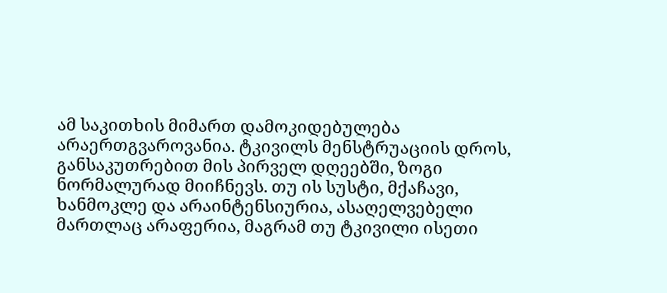ამ საკითხის მიმართ დამოკიდებულება არაერთგვაროვანია. ტკივილს მენსტრუაციის დროს, განსაკუთრებით მის პირველ დღეებში, ზოგი ნორმალურად მიიჩნევს. თუ ის სუსტი, მქაჩავი, ხანმოკლე და არაინტენსიურია, ასაღელვებელი მართლაც არაფერია, მაგრამ თუ ტკივილი ისეთი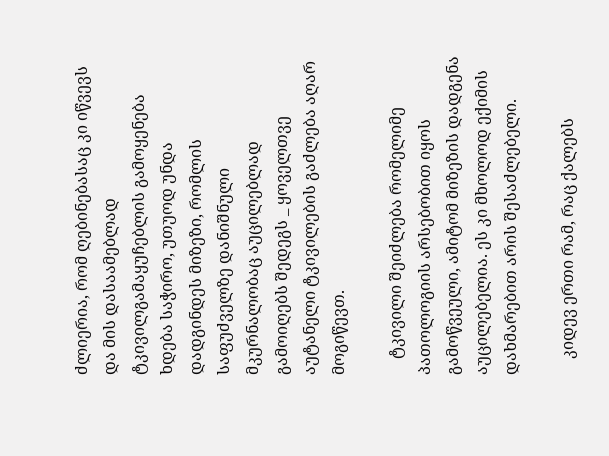ძლიერია, რომ ღებინებასაც კი იწვევს და მის დასაამებლად ტკივილგამაყუჩებლის გამოყენება ხდება საჭირო, უთუოდ უნდა დადგინდეს მიზეზი, რომლის საფუძველზე დანიშნული მკურნალობაც აუცილებლად გამოიღებს შედეგს _ ყოველთვე აუტანელი ტკივილების გაძლება აღარ მოგიწევთ.

    ტკივილი შეიძლება რომელიმე პათოლოგიის არსებობით იყოს გამოწვეული, ამიტომ მიზეზის დადგენა აუცილებელია. ეს კი მხოლოდ ექიმის დახმარებით არის შესაძლებელი.

    კიდევ ერთი რამ, რაც ქალებს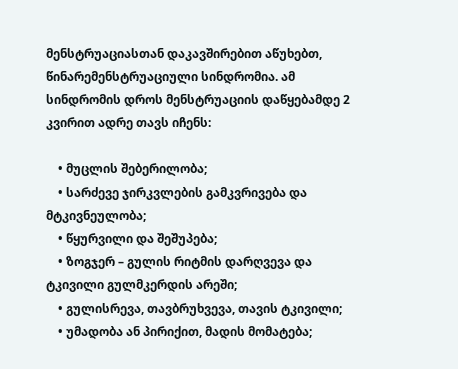მენსტრუაციასთან დაკავშირებით აწუხებთ, წინარემენსტრუაციული სინდრომია. ამ სინდრომის დროს მენსტრუაციის დაწყებამდე 2 კვირით ადრე თავს იჩენს:

    • მუცლის შებერილობა;
    • სარძევე ჯირკვლების გამკვრივება და მტკივნეულობა;
    • წყურვილი და შეშუპება;
    • ზოგჯერ – გულის რიტმის დარღვევა და ტკივილი გულმკერდის არეში;
    • გულისრევა, თავბრუხვევა, თავის ტკივილი;
    • უმადობა ან პირიქით, მადის მომატება;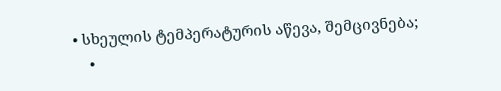• სხეულის ტემპერატურის აწევა, შემცივნება;
    •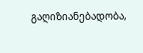გაღიზიანებადობა,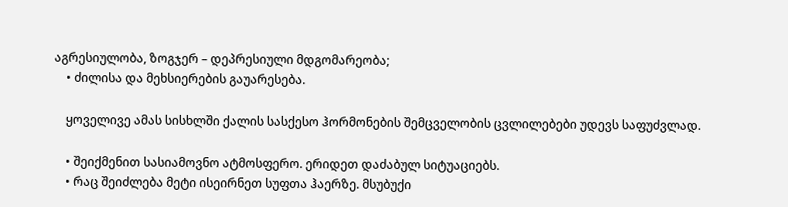აგრესიულობა, ზოგჯერ – დეპრესიული მდგომარეობა;
    • ძილისა და მეხსიერების გაუარესება.

    ყოველივე ამას სისხლში ქალის სასქესო ჰორმონების შემცველობის ცვლილებები უდევს საფუძვლად.

    • შეიქმენით სასიამოვნო ატმოსფერო. ერიდეთ დაძაბულ სიტუაციებს.
    • რაც შეიძლება მეტი ისეირნეთ სუფთა ჰაერზე. მსუბუქი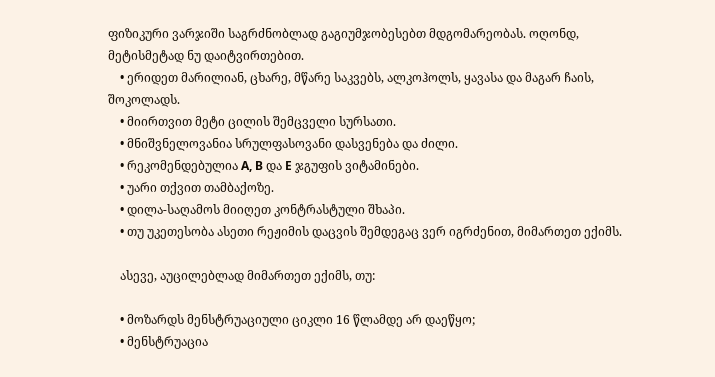ფიზიკური ვარჯიში საგრძნობლად გაგიუმჯობესებთ მდგომარეობას. ოღონდ, მეტისმეტად ნუ დაიტვირთებით.
    • ერიდეთ მარილიან, ცხარე, მწარე საკვებს, ალკოჰოლს, ყავასა და მაგარ ჩაის, შოკოლადს.
    • მიირთვით მეტი ცილის შემცველი სურსათი.
    • მნიშვნელოვანია სრულფასოვანი დასვენება და ძილი.
    • რეკომენდებულია A, B და E ჯგუფის ვიტამინები.
    • უარი თქვით თამბაქოზე.
    • დილა-საღამოს მიიღეთ კონტრასტული შხაპი.
    • თუ უკეთესობა ასეთი რეჟიმის დაცვის შემდეგაც ვერ იგრძენით, მიმართეთ ექიმს.

    ასევე, აუცილებლად მიმართეთ ექიმს, თუ:

    • მოზარდს მენსტრუაციული ციკლი 16 წლამდე არ დაეწყო;
    • მენსტრუაცია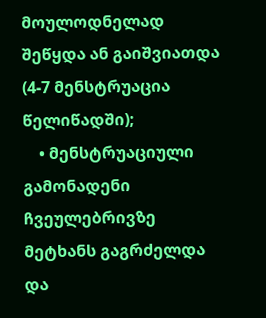მოულოდნელად შეწყდა ან გაიშვიათდა (4-7 მენსტრუაცია წელიწადში);
    • მენსტრუაციული გამონადენი ჩვეულებრივზე მეტხანს გაგრძელდა და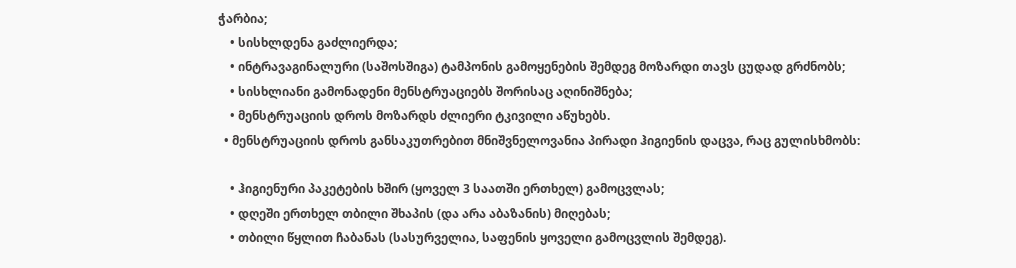ჭარბია;
    • სისხლდენა გაძლიერდა;
    • ინტრავაგინალური (საშოსშიგა) ტამპონის გამოყენების შემდეგ მოზარდი თავს ცუდად გრძნობს;
    • სისხლიანი გამონადენი მენსტრუაციებს შორისაც აღინიშნება;
    • მენსტრუაციის დროს მოზარდს ძლიერი ტკივილი აწუხებს.
  • მენსტრუაციის დროს განსაკუთრებით მნიშვნელოვანია პირადი ჰიგიენის დაცვა, რაც გულისხმობს:

    • ჰიგიენური პაკეტების ხშირ (ყოველ 3 საათში ერთხელ) გამოცვლას;
    • დღეში ერთხელ თბილი შხაპის (და არა აბაზანის) მიღებას;
    • თბილი წყლით ჩაბანას (სასურველია, საფენის ყოველი გამოცვლის შემდეგ).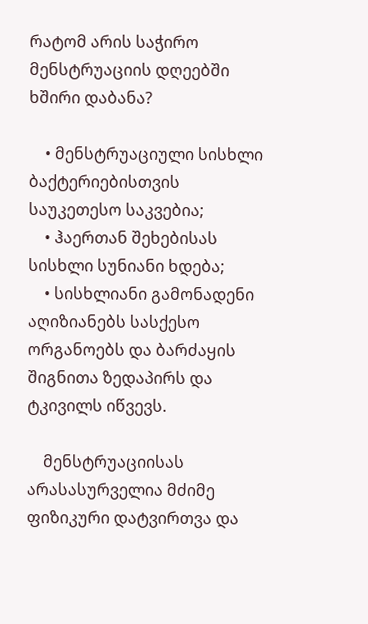რატომ არის საჭირო მენსტრუაციის დღეებში ხშირი დაბანა?

    • მენსტრუაციული სისხლი ბაქტერიებისთვის საუკეთესო საკვებია;
    • ჰაერთან შეხებისას სისხლი სუნიანი ხდება;
    • სისხლიანი გამონადენი აღიზიანებს სასქესო ორგანოებს და ბარძაყის შიგნითა ზედაპირს და ტკივილს იწვევს.

    მენსტრუაციისას არასასურველია მძიმე ფიზიკური დატვირთვა და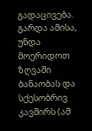გადაცივება. გარდა ამისა, უნდა მოერიდოთ ზღვაში ბანაობას და სქესობრივ კავშირს (ამ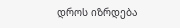დროს იზრდება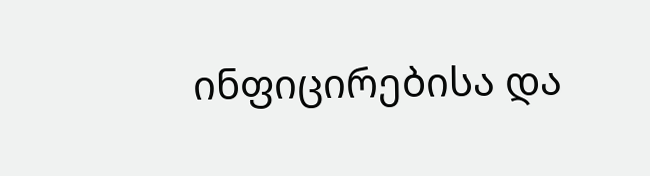ინფიცირებისა და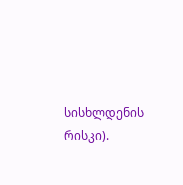სისხლდენის რისკი).